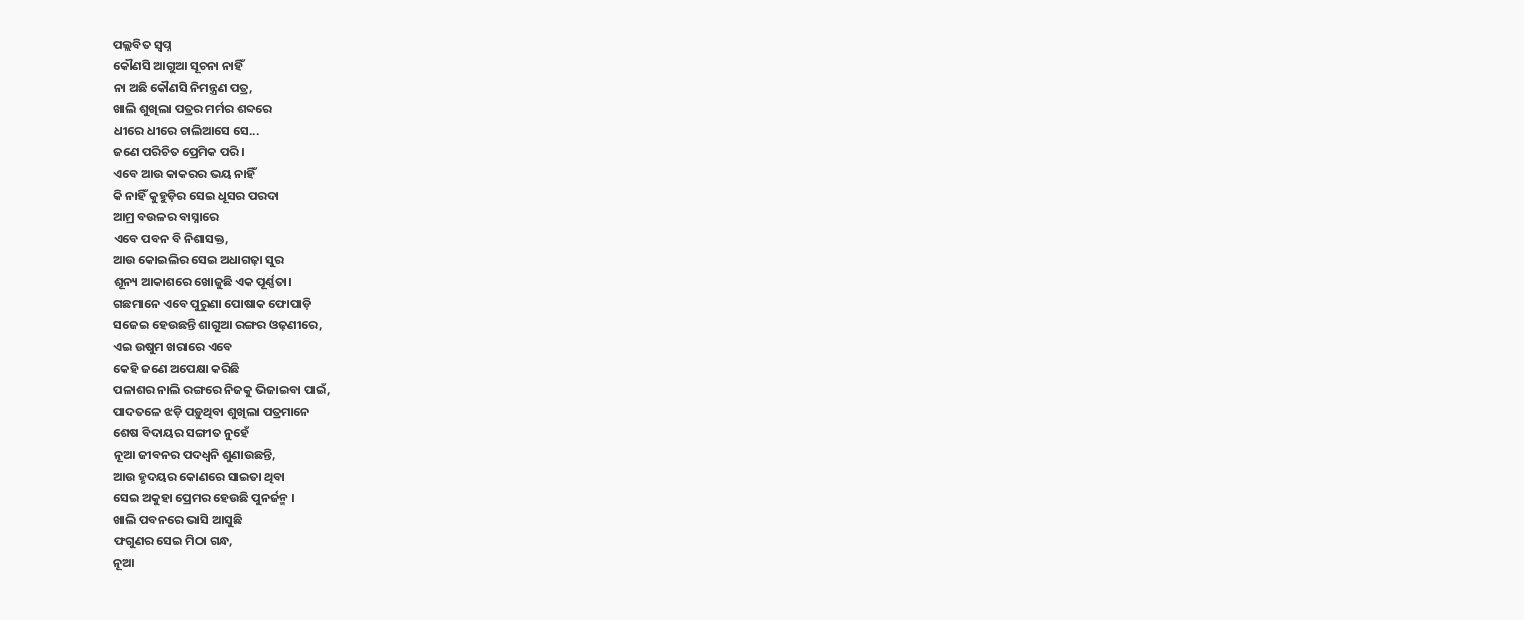ପଲ୍ଲବିତ ସ୍ବପ୍ନ
କୌଣସି ଆଗୁଆ ସୂଚନା ନାହିଁ
ନା ଅଛି କୌଣସି ନିମନ୍ତ୍ରଣ ପତ୍ର,
ଖାଲି ଶୁଖିଲା ପତ୍ରର ମର୍ମର ଶବ୍ଦରେ
ଧୀରେ ଧୀରେ ଚାଲିଆସେ ସେ...
ଜଣେ ପରିଚିତ ପ୍ରେମିକ ପରି।
ଏବେ ଆଉ କାକରର ଭୟ ନାହିଁ
କି ନାହିଁ କୁହୁଡ଼ିର ସେଇ ଧୂସର ପରଦା
ଆମ୍ର ବଉଳର ବାସ୍ନାରେ
ଏବେ ପବନ ବି ନିଶାସକ୍ତ,
ଆଉ କୋଇଲିର ସେଇ ଅଧାଗଢ଼ା ସୁର
ଶୂନ୍ୟ ଆକାଶରେ ଖୋଜୁଛି ଏକ ପୂର୍ଣ୍ଣତା।
ଗଛମାନେ ଏବେ ପୁରୁଣା ପୋଷାକ ଫୋପାଡ଼ି
ସଜେଇ ହେଉଛନ୍ତି ଶାଗୁଆ ରଙ୍ଗର ଓଢ଼ଣୀରେ,
ଏଇ ଉଷୁମ ଖରାରେ ଏବେ
କେହି ଜଣେ ଅପେକ୍ଷା କରିଛି
ପଳାଶର ନାଲି ରଙ୍ଗରେ ନିଜକୁ ଭିଜାଇବା ପାଇଁ,
ପାଦତଳେ ଝଡ଼ି ପଡ଼ୁଥିବା ଶୁଖିଲା ପତ୍ରମାନେ
ଶେଷ ବିଦାୟର ସଙ୍ଗୀତ ନୁହେଁ
ନୂଆ ଜୀବନର ପଦଧ୍ୱନି ଶୁଣାଉଛନ୍ତି,
ଆଉ ହୃଦୟର କୋଣରେ ସାଇତା ଥିବା
ସେଇ ଅକୁହା ପ୍ରେମର ହେଉଛି ପୁନର୍ଜନ୍ମ ।
ଖାଲି ପବନରେ ଭାସି ଆସୁଛି
ଫଗୁଣର ସେଇ ମିଠା ଗନ୍ଧ,
ନୂଆ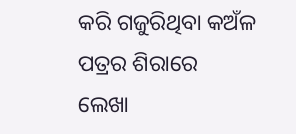କରି ଗଜୁରିଥିବା କଅଁଳ ପତ୍ରର ଶିରାରେ
ଲେଖା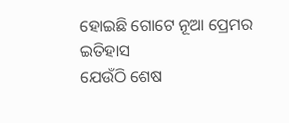ହୋଇଛି ଗୋଟେ ନୂଆ ପ୍ରେମର ଇତିହାସ
ଯେଉଁଠି ଶେଷ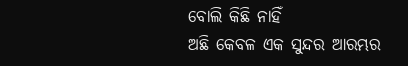ବୋଲି କିଛି ନାହିଁ
ଅଛି କେବଳ ଏକ ସୁନ୍ଦର ଆରମ୍ଭର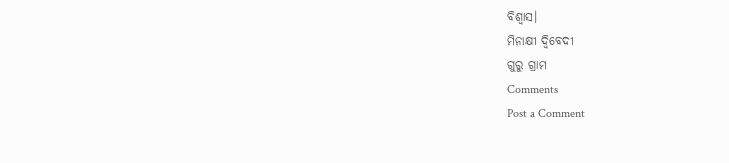ବିଶ୍ୱାସ।
ମିନାକ୍ଷୀ ଦ୍ବିବେଦୀ
ଗୁରୁ ଗ୍ରାମ
Comments
Post a Comment